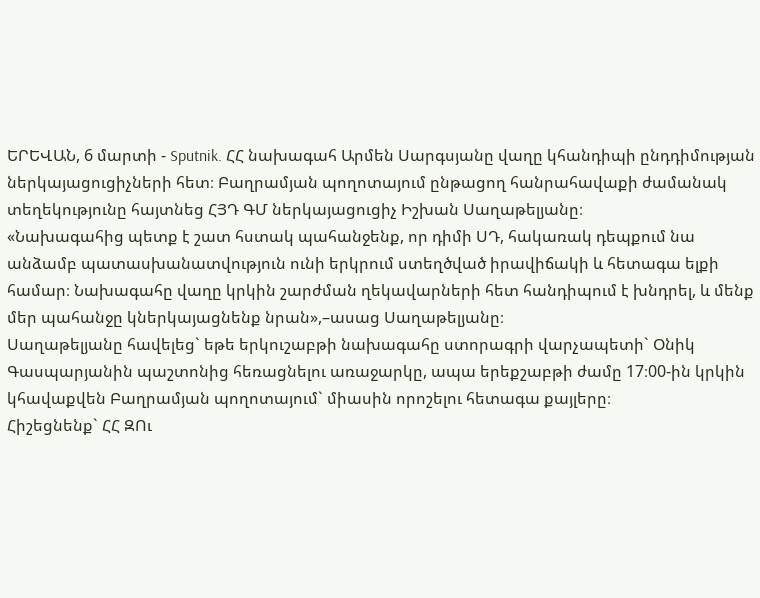ԵՐԵՎԱՆ, 6 մարտի - Sputnik. ՀՀ նախագահ Արմեն Սարգսյանը վաղը կհանդիպի ընդդիմության ներկայացուցիչների հետ։ Բաղրամյան պողոտայում ընթացող հանրահավաքի ժամանակ տեղեկությունը հայտնեց ՀՅԴ ԳՄ ներկայացուցիչ Իշխան Սաղաթելյանը։
«Նախագահից պետք է շատ հստակ պահանջենք, որ դիմի ՍԴ, հակառակ դեպքում նա անձամբ պատասխանատվություն ունի երկրում ստեղծված իրավիճակի և հետագա ելքի համար։ Նախագահը վաղը կրկին շարժման ղեկավարների հետ հանդիպում է խնդրել, և մենք մեր պահանջը կներկայացնենք նրան»,–ասաց Սաղաթելյանը։
Սաղաթելյանը հավելեց` եթե երկուշաբթի նախագահը ստորագրի վարչապետի` Օնիկ Գասպարյանին պաշտոնից հեռացնելու առաջարկը, ապա երեքշաբթի ժամը 17։00-ին կրկին կհավաքվեն Բաղրամյան պողոտայում` միասին որոշելու հետագա քայլերը։
Հիշեցնենք` ՀՀ ԶՈւ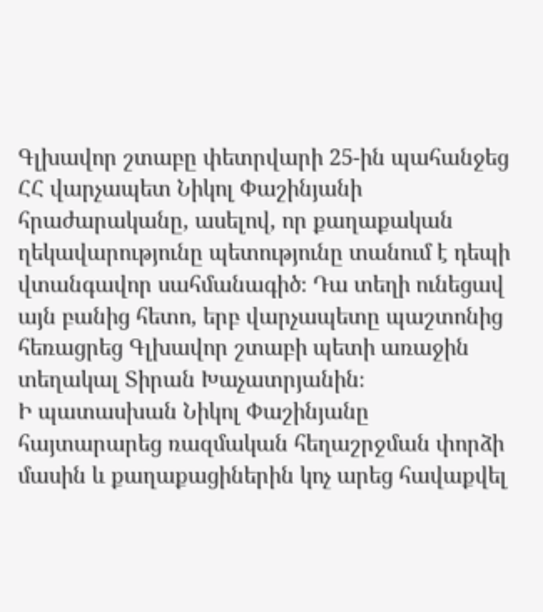Գլխավոր շտաբը փետրվարի 25-ին պահանջեց ՀՀ վարչապետ Նիկոլ Փաշինյանի հրաժարականը, ասելով, որ քաղաքական ղեկավարությունը պետությունը տանում է դեպի վտանգավոր սահմանագիծ։ Դա տեղի ունեցավ այն բանից հետո, երբ վարչապետը պաշտոնից հեռացրեց Գլխավոր շտաբի պետի առաջին տեղակալ Տիրան Խաչատրյանին։
Ի պատասխան Նիկոլ Փաշինյանը հայտարարեց ռազմական հեղաշրջման փորձի մասին և քաղաքացիներին կոչ արեց հավաքվել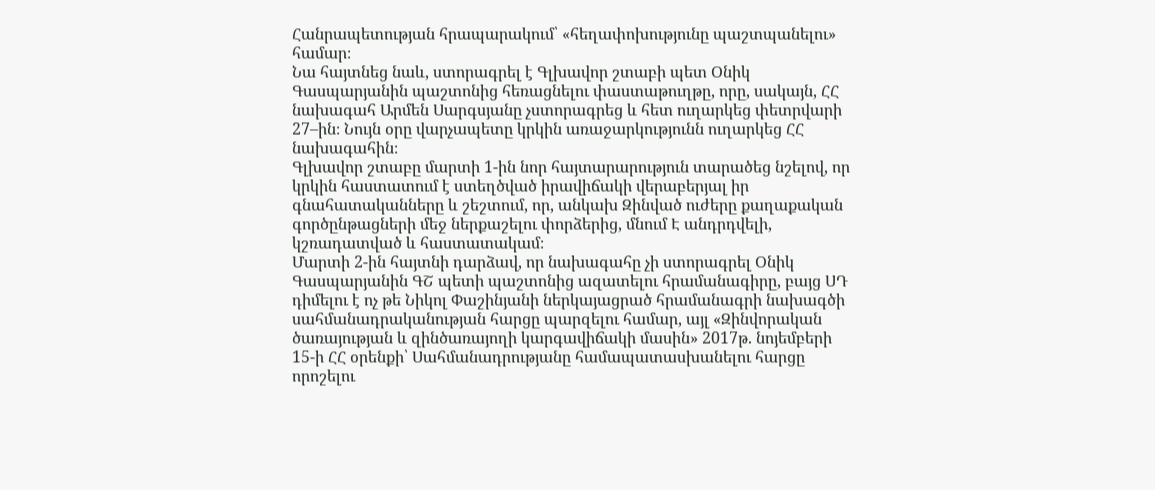Հանրապետության հրապարակում՝ «հեղափոխությունը պաշտպանելու» համար։
Նա հայտնեց նաև, ստորագրել է Գլխավոր շտաբի պետ Օնիկ Գասպարյանին պաշտոնից հեռացնելու փաստաթուղթը, որը, սակայն, ՀՀ նախագահ Արմեն Սարգսյանը չստորագրեց և հետ ուղարկեց փետրվարի 27–ին։ Նույն օրը վարչապետը կրկին առաջարկությունն ուղարկեց ՀՀ նախագահին։
Գլխավոր շտաբը մարտի 1-ին նոր հայտարարություն տարածեց նշելով, որ կրկին հաստատում է ստեղծված իրավիճակի վերաբերյալ իր գնահատականները և շեշտում, որ, անկախ Զինված ուժերը քաղաքական գործընթացների մեջ ներքաշելու փորձերից, մնում Է անդրդվելի, կշռադատված և հաստատակամ։
Մարտի 2-ին հայտնի դարձավ, որ նախագահը չի ստորագրել Օնիկ Գասպարյանին ԳՇ պետի պաշտոնից ազատելու հրամանագիրը, բայց ՍԴ դիմելու է ոչ թե Նիկոլ Փաշինյանի ներկայացրած հրամանագրի նախագծի սահմանադրականության հարցը պարզելու համար, այլ «Զինվորական ծառայության և զինծառայողի կարգավիճակի մասին» 2017թ. նոյեմբերի 15-ի ՀՀ օրենքի՝ Սահմանադրությանը համապատասխանելու հարցը որոշելու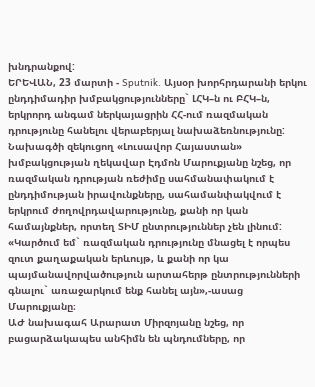խնդրանքով:
ԵՐԵՎԱՆ, 23 մարտի - Sputnik. Այսօր խորհրդարանի երկու ընդդիմադիր խմբակցությունները` ԼՀԿ–ն ու ԲՀԿ–ն, երկրորդ անգամ ներկայացրին ՀՀ-ում ռազմական դրությունը հանելու վերաբերյալ նախաձեռնությունը:
Նախագծի զեկուցող «Լուսավոր Հայաստան» խմբակցության ղեկավար Էդմոն Մարուքյանը նշեց, որ ռազմական դրության ռեժիմը սահմանափակում է ընդդիմության իրավունքները, սահամանփակվում է երկրում ժողովրդավարությունը, քանի որ կան համայնքներ, որտեղ ՏԻՄ ընտրություններ չեն լինում:
«Կարծում եմ` ռազմական դրությունը մնացել է որպես զուտ քաղաքական երևույթ, և քանի որ կա պայմանավորվածություն արտահերթ ընտրությունների գնալու` առաջարկում ենք հանել այն»,-ասաց Մարուքյանը։
ԱԺ նախագահ Արարատ Միրզոյանը նշեց, որ բացարձակապես անհիմն են պնդումները, որ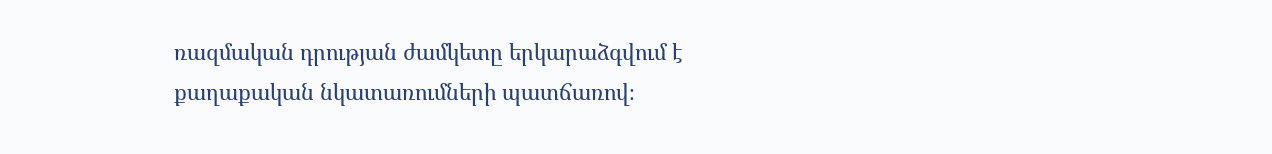ռազմական դրության ժամկետը երկարաձգվում է քաղաքական նկատառումների պատճառով։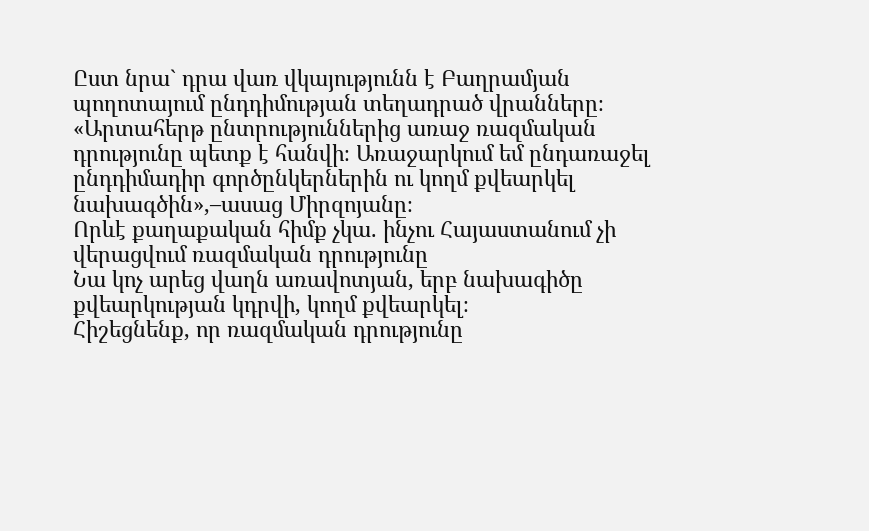Ըստ նրա` դրա վառ վկայությունն է Բաղրամյան պողոտայում ընդդիմության տեղադրած վրանները։
«Արտահերթ ընտրություններից առաջ ռազմական դրությունը պետք է հանվի։ Առաջարկում եմ ընդառաջել ընդդիմադիր գործընկերներին ու կողմ քվեարկել նախագծին»,–ասաց Միրզոյանը։
Որևէ քաղաքական հիմք չկա. ինչու Հայաստանում չի վերացվում ռազմական դրությունը
Նա կոչ արեց վաղն առավոտյան, երբ նախագիծը քվեարկության կդրվի, կողմ քվեարկել։
Հիշեցնենք, որ ռազմական դրությունը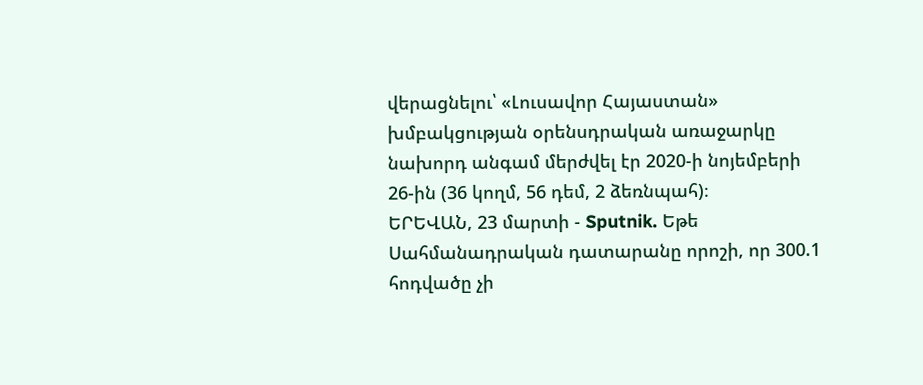վերացնելու՝ «Լուսավոր Հայաստան» խմբակցության օրենսդրական առաջարկը նախորդ անգամ մերժվել էր 2020-ի նոյեմբերի 26-ին (36 կողմ, 56 դեմ, 2 ձեռնպահ)։
ԵՐԵՎԱՆ, 23 մարտի - Sputnik. Եթե Սահմանադրական դատարանը որոշի, որ 300.1 հոդվածը չի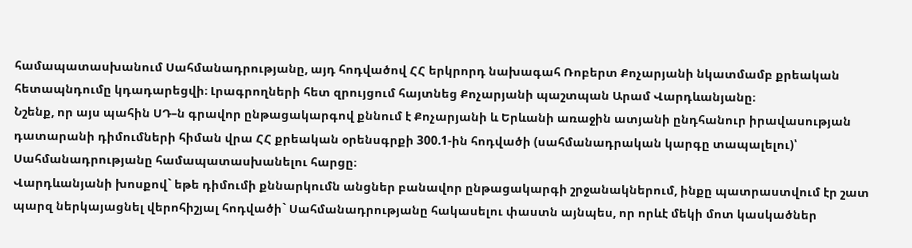համապատասխանում Սահմանադրությանը, այդ հոդվածով ՀՀ երկրորդ նախագահ Ռոբերտ Քոչարյանի նկատմամբ քրեական հետապնդումը կդադարեցվի։ Լրագրողների հետ զրույցում հայտնեց Քոչարյանի պաշտպան Արամ Վարդևանյանը։
Նշենք, որ այս պահին ՍԴ–ն գրավոր ընթացակարգով քննում է Քոչարյանի և Երևանի առաջին ատյանի ընդհանուր իրավասության դատարանի դիմումների հիման վրա ՀՀ քրեական օրենսգրքի 300.1-ին հոդվածի (սահմանադրական կարգը տապալելու)՝ Սահմանադրությանը համապատասխանելու հարցը։
Վարդևանյանի խոսքով` եթե դիմումի քննարկումն անցներ բանավոր ընթացակարգի շրջանակներում, ինքը պատրաստվում էր շատ պարզ ներկայացնել վերոհիշյալ հոդվածի` Սահմանադրությանը հակասելու փաստն այնպես, որ որևէ մեկի մոտ կասկածներ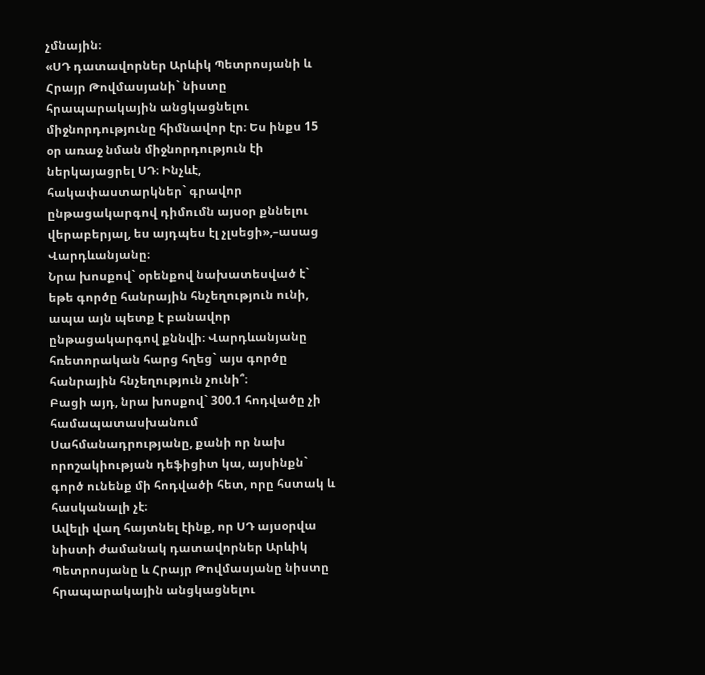չմնային։
«ՍԴ դատավորներ Արևիկ Պետրոսյանի և Հրայր Թովմասյանի` նիստը հրապարակային անցկացնելու միջնորդությունը հիմնավոր էր։ Ես ինքս 15 օր առաջ նման միջնորդություն էի ներկայացրել ՍԴ։ Ինչևէ, հակափաստարկներ` գրավոր ընթացակարգով դիմումն այսօր քննելու վերաբերյալ, ես այդպես էլ չլսեցի»,–ասաց Վարդևանյանը։
Նրա խոսքով` օրենքով նախատեսված է` եթե գործը հանրային հնչեղություն ունի, ապա այն պետք է բանավոր ընթացակարգով քննվի։ Վարդևանյանը հռետորական հարց հղեց` այս գործը հանրային հնչեղություն չունի՞։
Բացի այդ, նրա խոսքով` 300.1 հոդվածը չի համապատասխանում Սահմանադրությանը, քանի որ նախ որոշակիության դեֆիցիտ կա, այսինքն` գործ ունենք մի հոդվածի հետ, որը հստակ և հասկանալի չէ։
Ավելի վաղ հայտնել էինք, որ ՍԴ այսօրվա նիստի ժամանակ դատավորներ Արևիկ Պետրոսյանը և Հրայր Թովմասյանը նիստը հրապարակային անցկացնելու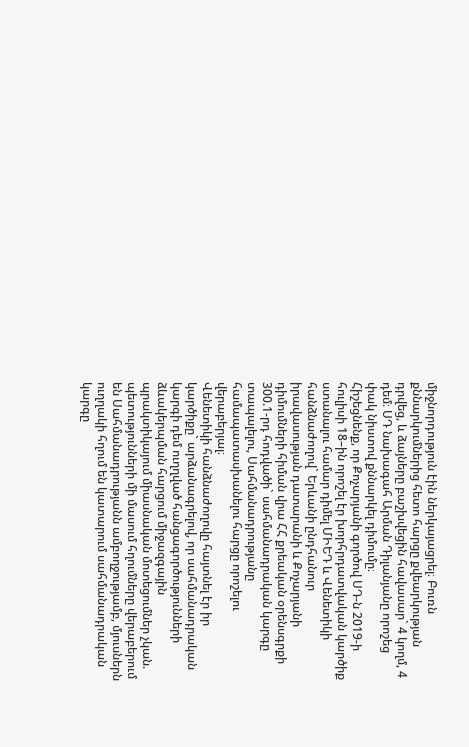միջնորդություն էին ներկայացրել։ Բուռն քննարկումներից հետո հարցը քվեարկության դրվեց, և ձայները բաշխվեցին հավասար` 4 կողմ, 4 դեմ։ ՍԴ նախագահ Արման Դիլանյանը որոշեց փակ նիստով քննարկել դիմումը։
Հիշեցնենք, որ Քոչարյանի գործով ՍԴ-ն 2019-ի հուլիսի 18–ին որոշել էր խորհրդատվական կարծիք ստանալու համար դիմել ՄԻԵԴ և Վենետիկի հանձնաժողով` Երևանի ընդհանուր իրավասության դատարանի և Քոչարյանի դիմումների հիման վրա ՀՀ քրեական օրենսգրքի 300.1-րդ հոդվածի` սահմանադրական կարգը տապալելու, Սահմանադրությանը համապատասխանելու հարցը որոշելու վերաբերյալ։
Վենետիկի հանձնաժողովը հայտնել էր իր կարծիքը` արձանագրելով, որ սահմանադրական կարգի դեմ ուղղված հանցագործությունների ձևակերպման հարցում միջազգային պրակտիկայում միասնական մոտեցումներ չկան. պետությունների մի մասում հղումները վերաբերում են Սահմանադրությանն ամբողջությամբ, մյուսներն ուղղակի հղում են կատարում սահմանադրական կարգը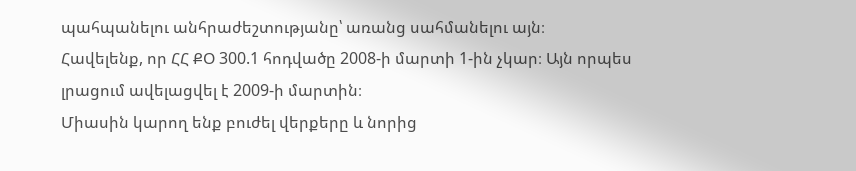պահպանելու անհրաժեշտությանը՝ առանց սահմանելու այն։
Հավելենք, որ ՀՀ ՔՕ 300.1 հոդվածը 2008-ի մարտի 1-ին չկար։ Այն որպես լրացում ավելացվել է 2009-ի մարտին։
Միասին կարող ենք բուժել վերքերը և նորից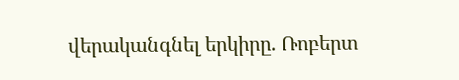վերականգնել երկիրը. Ռոբերտ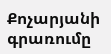Քոչարյանի գրառումը